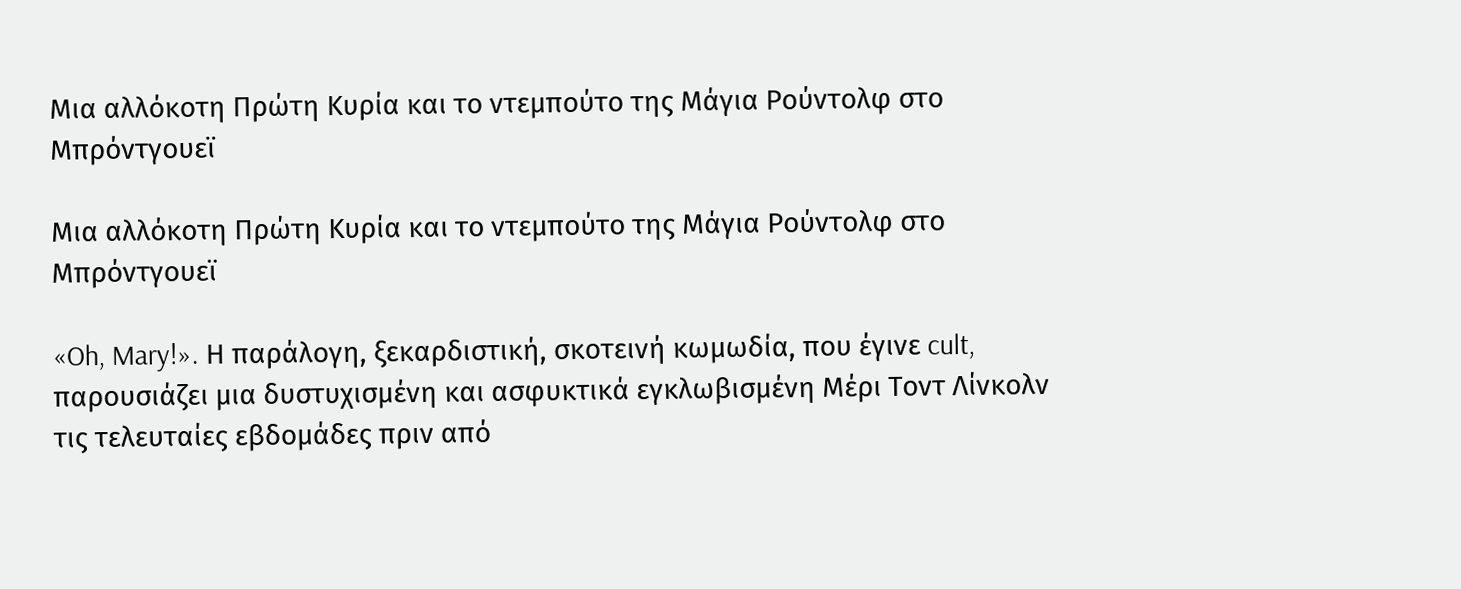Μια αλλόκοτη Πρώτη Κυρία και το ντεμπούτο της Μάγια Ρούντολφ στο Μπρόντγουεϊ

Μια αλλόκοτη Πρώτη Κυρία και το ντεμπούτο της Μάγια Ρούντολφ στο Μπρόντγουεϊ

«Oh, Mary!». Η παράλογη, ξεκαρδιστική, σκοτεινή κωμωδία, που έγινε cult, παρουσιάζει μια δυστυχισμένη και ασφυκτικά εγκλωβισμένη Μέρι Τοντ Λίνκολν τις τελευταίες εβδομάδες πριν από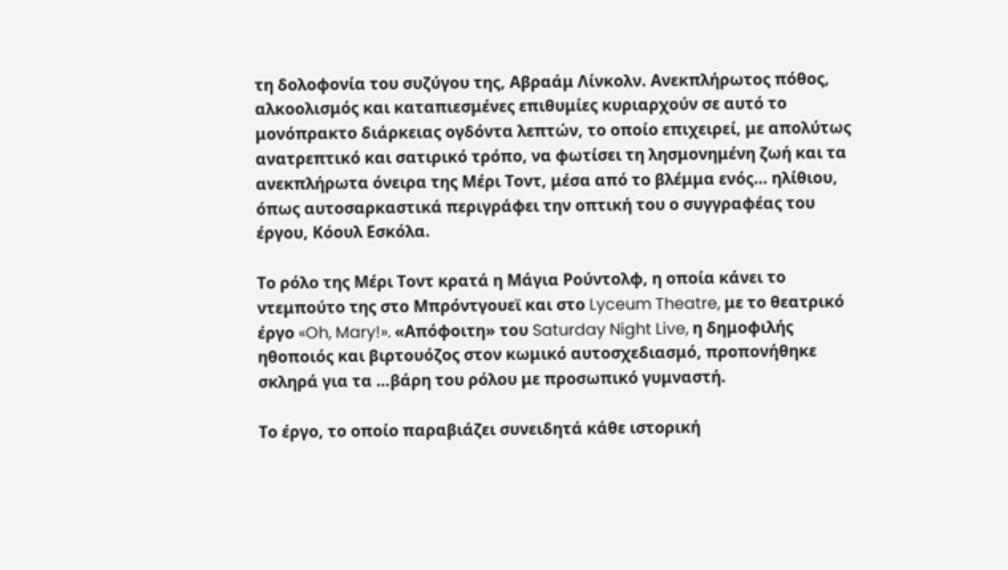τη δολοφονία του συζύγου της, Αβραάμ Λίνκολν. Ανεκπλήρωτος πόθος, αλκοολισμός και καταπιεσμένες επιθυμίες κυριαρχούν σε αυτό το μονόπρακτο διάρκειας ογδόντα λεπτών, το οποίο επιχειρεί, με απολύτως ανατρεπτικό και σατιρικό τρόπο, να φωτίσει τη λησμονημένη ζωή και τα ανεκπλήρωτα όνειρα της Μέρι Τοντ, μέσα από το βλέμμα ενός… ηλίθιου, όπως αυτοσαρκαστικά περιγράφει την οπτική του ο συγγραφέας του έργου, Κόουλ Εσκόλα.

Το ρόλο της Μέρι Τοντ κρατά η Μάγια Ρούντολφ, η οποία κάνει το ντεμπούτο της στο Μπρόντγουεϊ και στο Lyceum Theatre, με το θεατρικό έργο «Oh, Mary!». «Απόφοιτη» του Saturday Night Live, η δημοφιλής ηθοποιός και βιρτουόζος στον κωμικό αυτοσχεδιασμό, προπονήθηκε σκληρά για τα …βάρη του ρόλου με προσωπικό γυμναστή.

Το έργο, το οποίο παραβιάζει συνειδητά κάθε ιστορική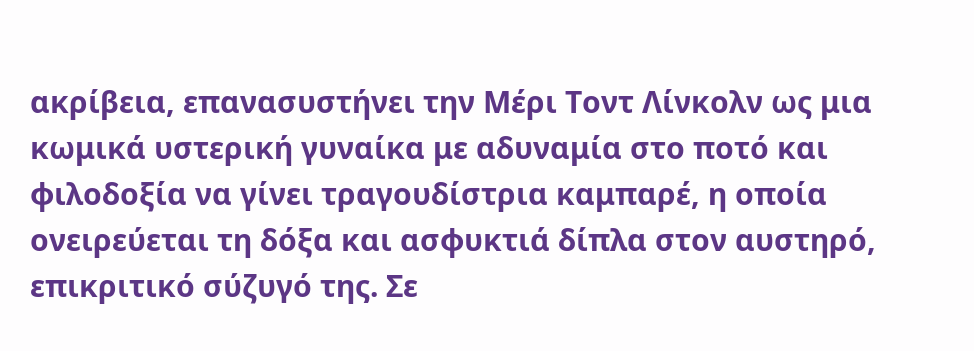ακρίβεια, επανασυστήνει την Μέρι Τοντ Λίνκολν ως μια κωμικά υστερική γυναίκα με αδυναμία στο ποτό και φιλοδοξία να γίνει τραγουδίστρια καμπαρέ, η οποία ονειρεύεται τη δόξα και ασφυκτιά δίπλα στον αυστηρό, επικριτικό σύζυγό της. Σε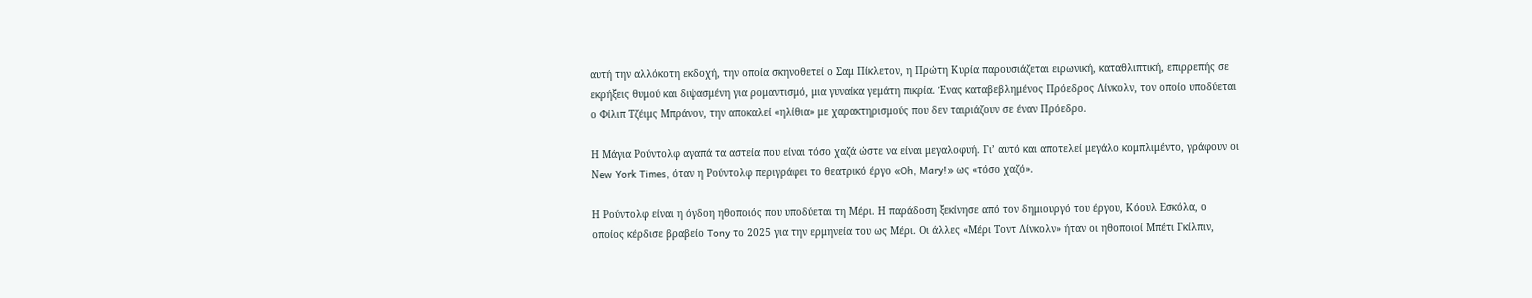αυτή την αλλόκοτη εκδοχή, την οποία σκηνοθετεί ο Σαμ Πίκλετον, η Πρώτη Κυρία παρουσιάζεται ειρωνική, καταθλιπτική, επιρρεπής σε εκρήξεις θυμού και διψασμένη για ρομαντισμό, μια γυναίκα γεμάτη πικρία. Ένας καταβεβλημένος Πρόεδρος Λίνκολν, τον οποίο υποδύεται ο Φίλιπ Τζέιμς Μπράνον, την αποκαλεί «ηλίθια» με χαρακτηρισμούς που δεν ταιριάζουν σε έναν Πρόεδρο.

Η Μάγια Ρούντολφ αγαπά τα αστεία που είναι τόσο χαζά ώστε να είναι μεγαλοφυή. Γι’ αυτό και αποτελεί μεγάλο κομπλιμέντο, γράφουν οι Νew York Times, όταν η Ρούντολφ περιγράφει το θεατρικό έργο «Oh, Mary!» ως «τόσο χαζό».

Η Ρούντολφ είναι η όγδοη ηθοποιός που υποδύεται τη Μέρι. Η παράδοση ξεκίνησε από τον δημιουργό του έργου, Κόουλ Εσκόλα, ο οποίος κέρδισε βραβείο Tony το 2025 για την ερμηνεία του ως Μέρι. Οι άλλες «Μέρι Τοντ Λίνκολν» ήταν οι ηθοποιοί Μπέτι Γκίλπιν,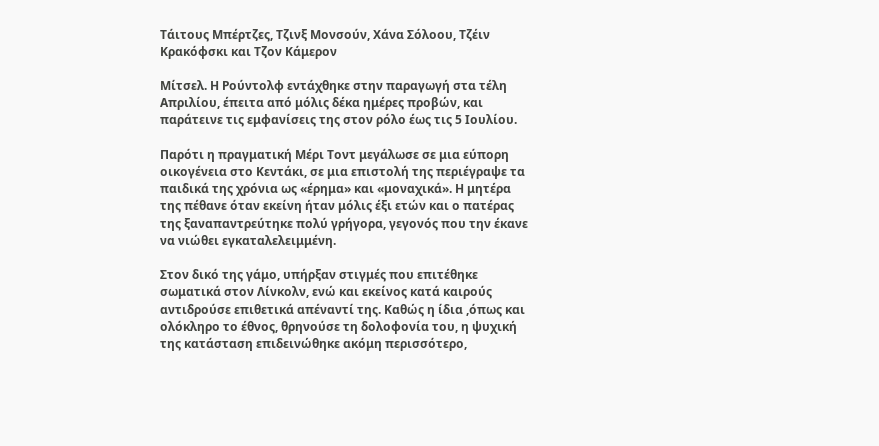Τάιτους Μπέρτζες, Τζινξ Μονσούν, Χάνα Σόλοου, Τζέιν Κρακόφσκι και Τζον Κάμερον

Μίτσελ. Η Ρούντολφ εντάχθηκε στην παραγωγή στα τέλη Απριλίου, έπειτα από μόλις δέκα ημέρες προβών, και παράτεινε τις εμφανίσεις της στον ρόλο έως τις 5 Ιουλίου.

Παρότι η πραγματική Μέρι Τοντ μεγάλωσε σε μια εύπορη οικογένεια στο Κεντάκι, σε μια επιστολή της περιέγραψε τα παιδικά της χρόνια ως «έρημα» και «μοναχικά». Η μητέρα της πέθανε όταν εκείνη ήταν μόλις έξι ετών και ο πατέρας της ξαναπαντρεύτηκε πολύ γρήγορα, γεγονός που την έκανε να νιώθει εγκαταλελειμμένη.

Στον δικό της γάμο, υπήρξαν στιγμές που επιτέθηκε σωματικά στον Λίνκολν, ενώ και εκείνος κατά καιρούς αντιδρούσε επιθετικά απέναντί της. Καθώς η ίδια ,όπως και ολόκληρο το έθνος, θρηνούσε τη δολοφονία του, η ψυχική της κατάσταση επιδεινώθηκε ακόμη περισσότερο,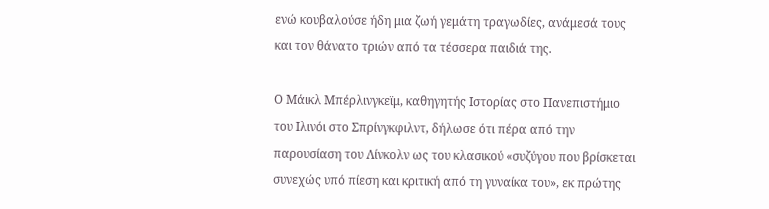ενώ κουβαλούσε ήδη μια ζωή γεμάτη τραγωδίες, ανάμεσά τους και τον θάνατο τριών από τα τέσσερα παιδιά της.

Ο Μάικλ Μπέρλινγκεϊμ, καθηγητής Ιστορίας στο Πανεπιστήμιο του Ιλινόι στο Σπρίνγκφιλντ, δήλωσε ότι πέρα από την παρουσίαση του Λίνκολν ως του κλασικού «συζύγου που βρίσκεται συνεχώς υπό πίεση και κριτική από τη γυναίκα του», εκ πρώτης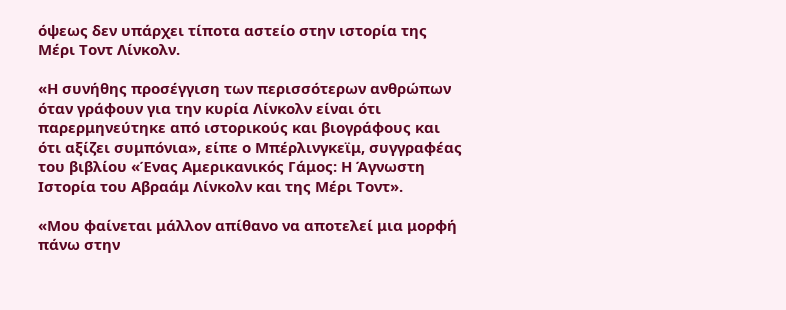όψεως δεν υπάρχει τίποτα αστείο στην ιστορία της Μέρι Τοντ Λίνκολν.

«Η συνήθης προσέγγιση των περισσότερων ανθρώπων όταν γράφουν για την κυρία Λίνκολν είναι ότι παρερμηνεύτηκε από ιστορικούς και βιογράφους και ότι αξίζει συμπόνια», είπε ο Μπέρλινγκεϊμ, συγγραφέας του βιβλίου «Ένας Αμερικανικός Γάμος: Η Άγνωστη Ιστορία του Αβραάμ Λίνκολν και της Μέρι Τοντ».

«Μου φαίνεται μάλλον απίθανο να αποτελεί μια μορφή πάνω στην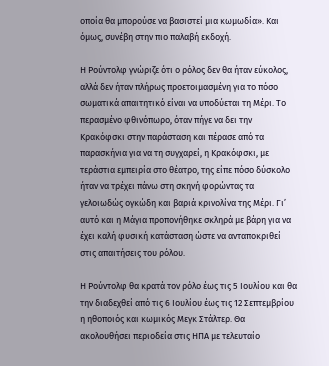οποία θα μπορούσε να βασιστεί μια κωμωδία». Και όμως, συνέβη στην πιο παλαβή εκδοχή.

Η Ρούντολφ γνώριζε ότι ο ρόλος δεν θα ήταν εύκολος, αλλά δεν ήταν πλήρως προετοιμασμένη για το πόσο σωματικά απαιτητικό είναι να υποδύεται τη Μέρι. Το περασμένο φθινόπωρο, όταν πήγε να δει την Κρακόφσκι στην παράσταση και πέρασε από τα παρασκήνια για να τη συγχαρεί, η Κρακόφσκι, με τεράστια εμπειρία στο θέατρο, της είπε πόσο δύσκολο ήταν να τρέχει πάνω στη σκηνή φορώντας τα γελοιωδώς ογκώδη και βαριά κρινολίνα της Μέρι. Γι’ αυτό και η Μάγια προπονήθηκε σκληρά με βάρη για να έχει καλή φυσική κατάσταση ώστε να ανταποκριθεί στις απαιτήσεις του ρόλου.

Η Ρούντολφ θα κρατά τον ρόλο έως τις 5 Ιουλίου και θα την διαδεχθεί από τις 6 Ιουλίου έως τις 12 Σεπτεμβρίου η ηθοποιός και κωμικός Μεγκ Στάλτερ. Θα ακολουθήσει περιοδεία στις ΗΠΑ με τελευταίο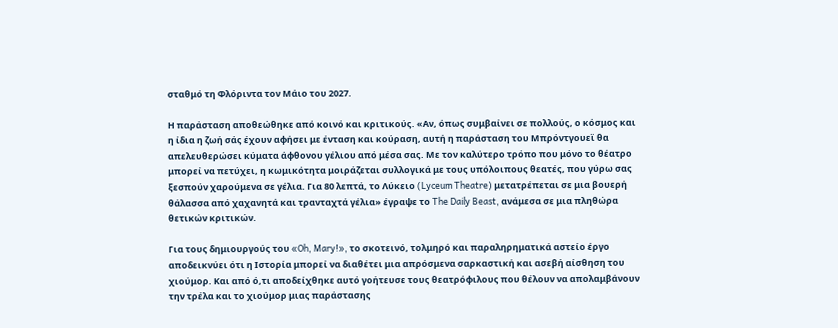σταθμό τη Φλόριντα τον Μάιο του 2027.

Η παράσταση αποθεώθηκε από κοινό και κριτικούς. «Αν, όπως συμβαίνει σε πολλούς, ο κόσμος και η ίδια η ζωή σάς έχουν αφήσει με ένταση και κούραση, αυτή η παράσταση του Μπρόντγουεϊ θα απελευθερώσει κύματα άφθονου γέλιου από μέσα σας. Με τον καλύτερο τρόπο που μόνο το θέατρο μπορεί να πετύχει, η κωμικότητα μοιράζεται συλλογικά με τους υπόλοιπους θεατές, που γύρω σας ξεσπούν χαρούμενα σε γέλια. Για 80 λεπτά, το Λύκειο (Lyceum Theatre) μετατρέπεται σε μια βουερή θάλασσα από χαχανητά και τρανταχτά γέλια» έγραψε το The Daily Beast, ανάμεσα σε μια πληθώρα θετικών κριτικών.

Για τους δημιουργούς του «Oh, Mary!», το σκοτεινό, τολμηρό και παραληρηματικά αστείο έργο αποδεικνύει ότι η Ιστορία μπορεί να διαθέτει μια απρόσμενα σαρκαστική και ασεβή αίσθηση του χιούμορ. Και από ό,τι αποδείχθηκε αυτό γοήτευσε τους θεατρόφιλους που θέλουν να απολαμβάνουν την τρέλα και το χιούμορ μιας παράστασης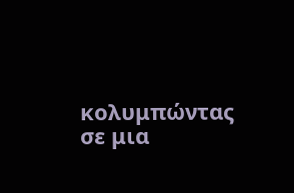κολυμπώντας σε μια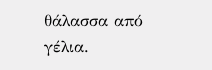θάλασσα από γέλια.